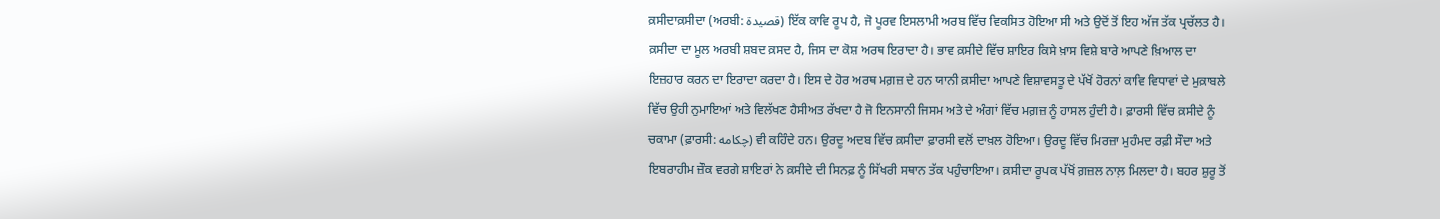ਕ਼ਸੀਦਾਕ਼ਸੀਦਾ (ਅਰਬੀ: قصيدة) ਇੱਕ ਕਾਵਿ ਰੂਪ ਹੈ, ਜੋ ਪੂਰਵ ਇਸਲਾਮੀ ਅਰਬ ਵਿੱਚ ਵਿਕਸਿਤ ਹੋਇਆ ਸੀ ਅਤੇ ਉਦੋਂ ਤੋਂ ਇਹ ਅੱਜ ਤੱਕ ਪ੍ਰਚੱਲਤ ਹੈ। ਕ਼ਸੀਦਾ ਦਾ ਮੂਲ ਅਰਬੀ ਸ਼ਬਦ ਕ਼ਸਦ ਹੈ, ਜਿਸ ਦਾ ਕੋਸ਼ ਅਰਥ ਇਰਾਦਾ ਹੈ। ਭਾਵ ਕ਼ਸੀਦੇ ਵਿੱਚ ਸ਼ਾਇਰ ਕਿਸੇ ਖ਼ਾਸ ਵਿਸ਼ੇ ਬਾਰੇ ਆਪਣੇ ਖ਼ਿਆਲ ਦਾ ਇਜ਼ਹਾਰ ਕਰਨ ਦਾ ਇਰਾਦਾ ਕਰਦਾ ਹੈ। ਇਸ ਦੇ ਹੋਰ ਅਰਥ ਮਗ਼ਜ਼ ਦੇ ਹਨ ਯਾਨੀ ਕ਼ਸੀਦਾ ਆਪਣੇ ਵਿਸ਼ਾਵਸਤੂ ਦੇ ਪੱਖੋਂ ਹੋਰਨਾਂ ਕਾਵਿ ਵਿਧਾਵਾਂ ਦੇ ਮੁਕ਼ਾਬਲੇ ਵਿੱਚ ਉਹੀ ਨੁਮਾਇਆਂ ਅਤੇ ਵਿਲੱਖਣ ਹੈਸੀਅਤ ਰੱਖਦਾ ਹੈ ਜੋ ਇਨਸਾਨੀ ਜਿਸਮ ਅਤੇ ਦੇ ਅੰਗਾਂ ਵਿੱਚ ਮਗ਼ਜ਼ ਨੂੰ ਹਾਸਲ ਹੁੰਦੀ ਹੈ। ਫ਼ਾਰਸੀ ਵਿੱਚ ਕ਼ਸੀਦੇ ਨੂੰ ਚਕਾਮਾ (ਫ਼ਾਰਸੀ: چكامه) ਵੀ ਕਹਿੰਦੇ ਹਨ। ਉਰਦੂ ਅਦਬ ਵਿੱਚ ਕ਼ਸੀਦਾ ਫ਼ਾਰਸੀ ਵਲੋਂ ਦਾਖ਼ਲ ਹੋਇਆ। ਉਰਦੂ ਵਿੱਚ ਮਿਰਜ਼ਾ ਮੁਹੰਮਦ ਰਫ਼ੀ ਸੌਦਾ ਅਤੇ ਇਬਰਾਹੀਮ ਜ਼ੌਕ ਵਰਗੇ ਸ਼ਾਇਰਾਂ ਨੇ ਕ਼ਸੀਦੇ ਦੀ ਸਿਨਫ਼ ਨੂੰ ਸਿੱਖਰੀ ਸਥਾਨ ਤੱਕ ਪਹੁੰਚਾਇਆ। ਕ਼ਸੀਦਾ ਰੂਪਕ ਪੱਖੋਂ ਗ਼ਜ਼ਲ ਨਾਲ਼ ਮਿਲਦਾ ਹੈ। ਬਹਰ ਸ਼ੁਰੂ ਤੋਂ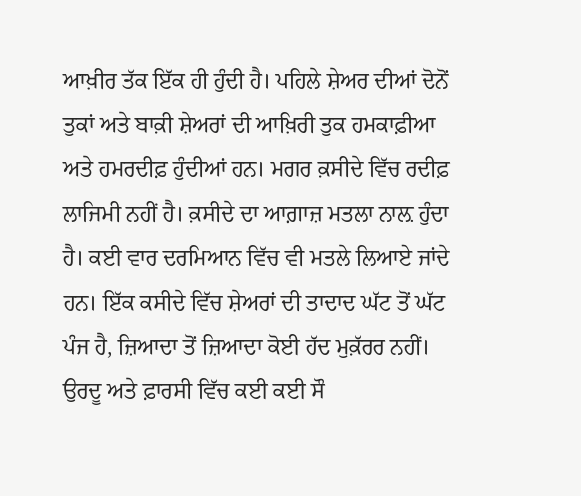ਆਖ਼ੀਰ ਤੱਕ ਇੱਕ ਹੀ ਹੁੰਦੀ ਹੈ। ਪਹਿਲੇ ਸ਼ੇਅਰ ਦੀਆਂ ਦੋਨੋਂ ਤੁਕਾਂ ਅਤੇ ਬਾਕ਼ੀ ਸ਼ੇਅਰਾਂ ਦੀ ਆਖ਼ਿਰੀ ਤੁਕ ਹਮਕਾਫ਼ੀਆ ਅਤੇ ਹਮਰਦੀਫ਼ ਹੁੰਦੀਆਂ ਹਨ। ਮਗਰ ਕ਼ਸੀਦੇ ਵਿੱਚ ਰਦੀਫ਼ ਲਾਜਿਮੀ ਨਹੀਂ ਹੈ। ਕ਼ਸੀਦੇ ਦਾ ਆਗ਼ਾਜ਼ ਮਤਲਾ ਨਾਲ਼ ਹੁੰਦਾ ਹੈ। ਕਈ ਵਾਰ ਦਰਮਿਆਨ ਵਿੱਚ ਵੀ ਮਤਲੇ ਲਿਆਏ ਜਾਂਦੇ ਹਨ। ਇੱਕ ਕਸੀਦੇ ਵਿੱਚ ਸ਼ੇਅਰਾਂ ਦੀ ਤਾਦਾਦ ਘੱਟ ਤੋਂ ਘੱਟ ਪੰਜ ਹੈ, ਜ਼ਿਆਦਾ ਤੋਂ ਜ਼ਿਆਦਾ ਕੋਈ ਹੱਦ ਮੁਕ਼ੱਰਰ ਨਹੀਂ। ਉਰਦੂ ਅਤੇ ਫ਼ਾਰਸੀ ਵਿੱਚ ਕਈ ਕਈ ਸੌ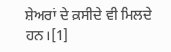ਸ਼ੇਅਰਾਂ ਦੇ ਕ਼ਸੀਦੇ ਵੀ ਮਿਲਦੇ ਹਨ।[1]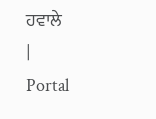ਹਵਾਲੇ
|
Portal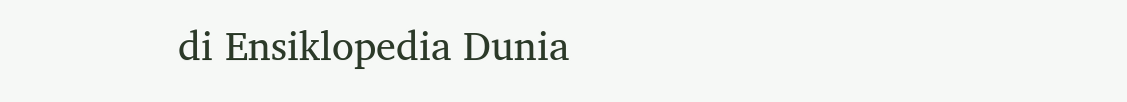di Ensiklopedia Dunia